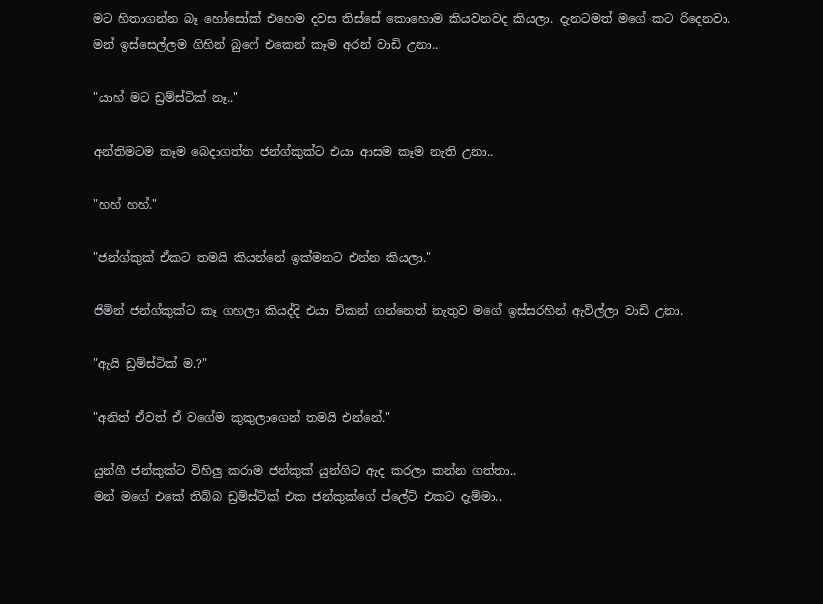මට හිතාගන්න බෑ හෝසෝක් එහෙම දවස තිස්සේ කොහොම කියවනවද කියලා. දැනටමත් මගේ කට රිදෙනවා.
මන් ඉස්සෙල්ලම ගිහින් බුෆේ එකෙන් කෑම අරන් වාඩි උනා..

"යාහ් මට ඩ්‍රම්ස්ටික් නෑ.."

අන්තිමටම කෑම බෙදාගත්ත ජන්ග්කුක්ට එයා ආසම කෑම නැති උනා..

"හහ් හහ්."

"ජන්ග්කුක් ඒකට තමයි කියන්නේ ඉක්මනට එන්න කියලා."

ජිමින් ජන්ග්කුක්ට කෑ ගහලා කියද්දි එයා චිකන් ගන්නෙත් නැතුව මගේ ඉස්සරහින් ඇවිල්ලා වාඩි උනා.

"ඇයි ඩ්‍රම්ස්ටික් ම.?"

"අනිත් ඒවත් ඒ වගේම කුකුලාගෙන් තමයි එන්නේ."

යුන්ගී ජන්කුක්ට විහිලු කරාම ජන්කුක් යුන්ගිට ඇද කරලා කන්න ගත්තා..
මන් මගේ එකේ තිබ්බ ඩ්‍රම්ස්ටික් එක ජන්කුක්ගේ ප්ලේට් එකට දැම්මා..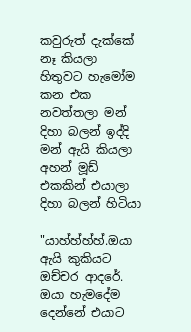කවුරුත් දැක්කේ නෑ කියලා හිතුවට හැමෝම කන එක නවත්තලා මන් දිහා බලන් ඉද්දි මන් ඇයි කියලා අහන් මූඩ් එකකින් එයාලා දිහා බලන් හිටියා

"යාහ්හ්හ්හ්.ඔයා ඇයි කුකියට ඔච්චර ආදරේ. ඔයා හැමදේම දෙන්නේ එයාට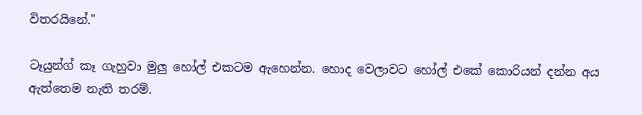විතරයිනේ."

ටෑයුන්ග් කෑ ගැහුවා මුලු හෝල් එකටම ඇහෙන්න. හොද වෙලාවට හෝල් එකේ කොරියන් දන්න අය ඇත්තෙම නැති තරම්.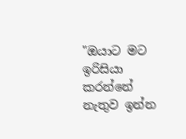"ඔයාට මට ඉරිසියා කරන්නේ නැතුව ඉන්න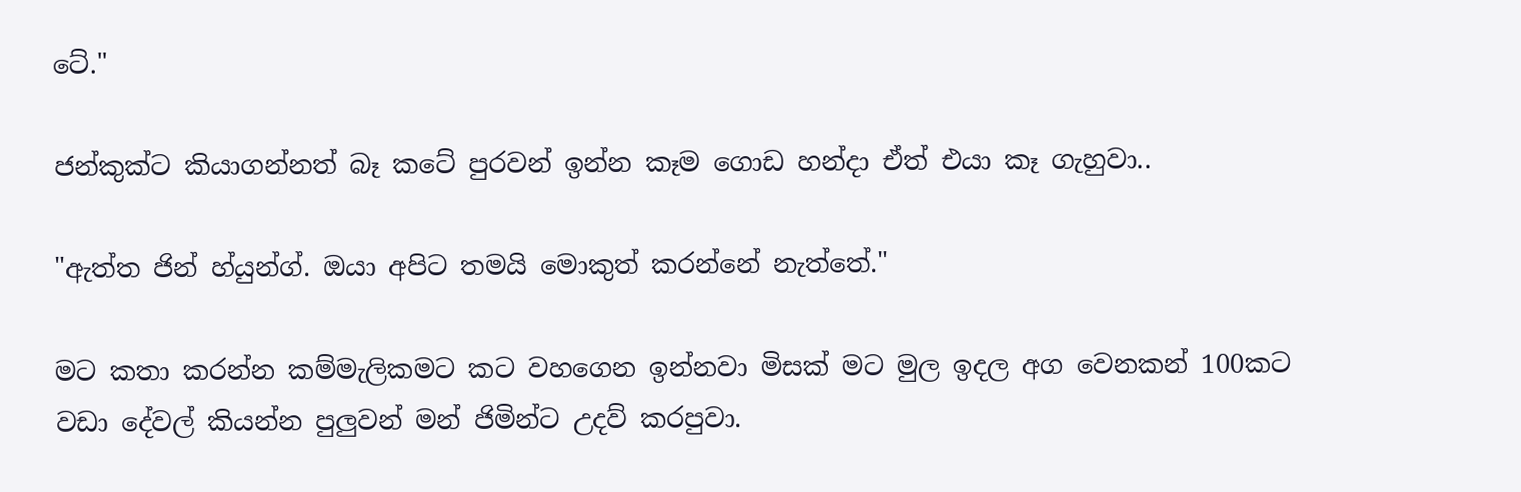ටේ."

ජන්කුක්ට කියාගන්නත් බෑ කටේ පුරවන් ඉන්න කෑම ගොඩ හන්දා ඒත් එයා කෑ ගැහුවා..

"ඇත්ත ජින් හ්යුන්ග්. ඔයා අපිට තමයි මොකුත් කරන්නේ නැත්තේ."

මට කතා කරන්න කම්මැලිකමට කට වහගෙන ඉන්නවා මිසක් මට මුල ඉදල අග වෙනකන් 100කට වඩා දේවල් කියන්න පුලුවන් මන් ජිමින්ට උදව් කරපුවා.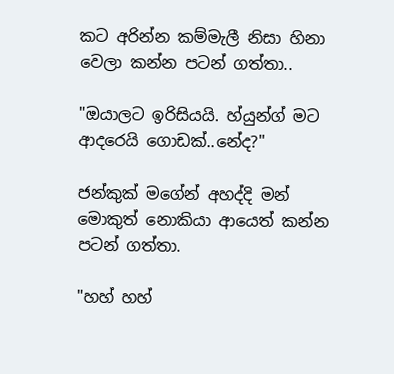කට අරින්න කම්මැලී නිසා හිනා වෙලා කන්න පටන් ගත්තා..

"ඔයාලට ඉරිසියයි. හ්යුන්ග් මට ආදරෙයි ගොඩක්..නේද?"

ජන්කුක් මගේන් අහද්දි මන් මොකුත් නොකියා ආයෙත් කන්න පටන් ගත්තා.

"හහ් හහ්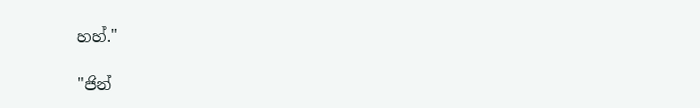හහ්."

"ජින්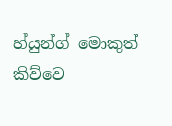හ්යුන්ග් මොකුත් කිව්වෙ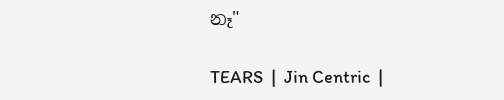නෑ"

TEARS  |  Jin Centric  |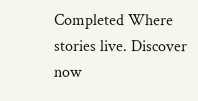Completed Where stories live. Discover now